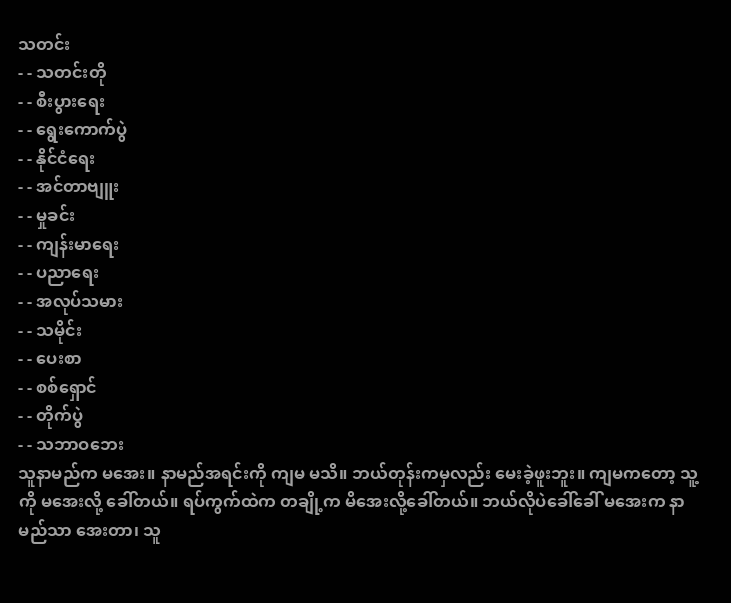သတင်း
- - သတင်းတို
- - စီးပွားရေး
- - ရွေးကောက်ပွဲ
- - နိုင်ငံရေး
- - အင်တာဗျူး
- - မှုခင်း
- - ကျန်းမာရေး
- - ပညာရေး
- - အလုပ်သမား
- - သမိုင်း
- - ပေးစာ
- - စစ်ရှောင်
- - တိုက်ပွဲ
- - သဘာဝဘေး
သူနာမည်က မအေး။ နာမည်အရင်းကို ကျမ မသိ။ ဘယ်တုန်းကမှလည်း မေးခဲ့ဖူးဘူး။ ကျမကတော့ သူ့ကို မအေးလို့ ခေါ်တယ်။ ရပ်ကွက်ထဲက တချို့က မိအေးလို့ခေါ်တယ်။ ဘယ်လိုပဲခေါ်ခေါ် မအေးက နာမည်သာ အေးတာ၊ သူ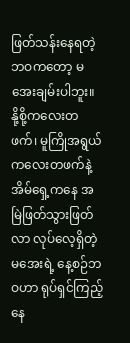ဖြတ်သန်းနေရတဲ့ ဘဝကတော့ မအေးချမ်းပါဘူး။
နို့စို့ကလေးတဖက်၊ မူကြိုအရွယ်ကလေးတဖက်နဲ့ အိမ်ရှေ့ကနေ အမြဲဖြတ်သွားဖြတ်လာ လုပ်လေ့ရှိတဲ့ မအေးရဲ့ နေ့စဉ်ဘဝဟာ ရုပ်ရှင်ကြည့်နေ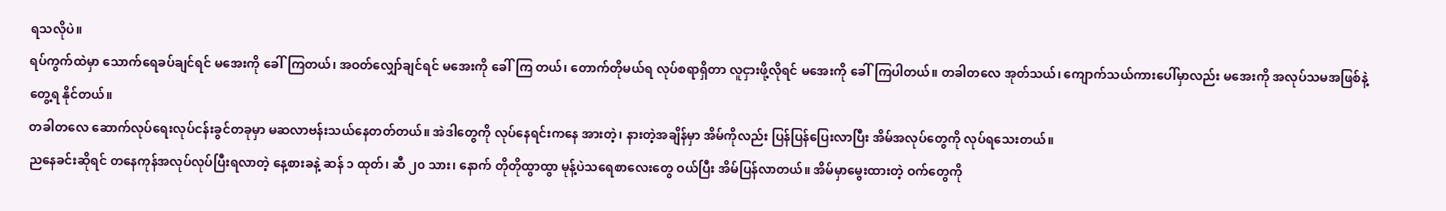ရသလိုပဲ။
ရပ်ကွက်ထဲမှာ သောက်ရေခပ်ချင်ရင် မအေးကို ခေါ်ကြတယ်၊ အဝတ်လျှော်ချင်ရင် မအေးကို ခေါ်ကြ တယ်၊ တောက်တိုမယ်ရ လုပ်စရာရှိတာ လူငှားဖို့လိုရင် မအေးကို ခေါ်ကြပါတယ်။ တခါတလေ အုတ်သယ်၊ ကျောက်သယ်ကားပေါ်မှာလည်း မအေးကို အလုပ်သမအဖြစ်နဲ့ တွေ့ရ နိုင်တယ်။
တခါတလေ ဆောက်လုပ်ရေးလုပ်ငန်းခွင်တခုမှာ မဆလာဗန်းသယ်နေတတ်တယ်။ အဲဒါတွေကို လုပ်နေရင်းကနေ အားတဲ့၊ နားတဲ့အချိန်မှာ အိမ်ကိုလည်း ပြန်ပြန်ပြေးလာပြီး အိမ်အလုပ်တွေကို လုပ်ရသေးတယ်။
ညနေခင်းဆိုရင် တနေကုန်အလုပ်လုပ်ပြီးရလာတဲ့ နေ့စားခနဲ့ ဆန် ၁ ထုတ်၊ ဆီ ၂၀ သား၊ နောက် တိုတိုထွာထွာ မုန့်ပဲသရေစာလေးတွေ ဝယ်ပြီး အိမ်ပြန်လာတယ်။ အိမ်မှာမွေးထားတဲ့ ဝက်တွေကို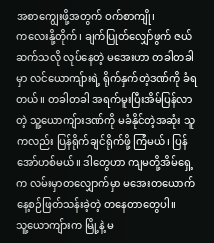အစာကျွေးဖို့အတွက် ဝက်စာကျို၊
ကလေးနို့တိုက်၊ ချက်ပြုတ်လျှော်ဖွက် ဇယ်ဆက်သလို လုပ်နေတဲ့ မအေးဟာ တခါတခါမှာ လင်ယောကျ်ားရဲ့ ရိုက်နှက်တဲ့ဒဏ်ကို ခံရတယ်။ တခါတခါ အရက်မူးပြီးအိမ်ပြန်လာတဲ့ သူ့ယောကျ်ားဒဏ်ကို မခံနိုင်တဲ့အဆုံး သူကလည်း ပြန်ရိုက်ချင်ရိုက်ဖို့ ကြံမယ်၊ ပြန်အော်ဟစ်မယ်။ ဒါတွေဟာ ကျမတို့အိမ်ရှေ့က လမ်းမှာတလျှောက်မှာ မအေးတယောက်နေ့စဉ်ဖြတ်သန်းခဲ့တဲ့ တနေတာတွေပါ။
သူ့ယောကျ်ားက မြို့နဲ့ မ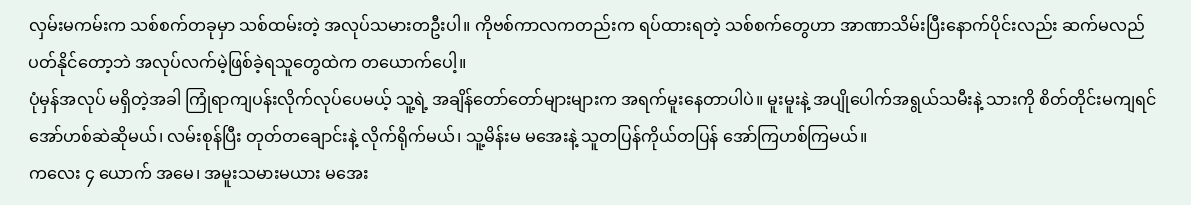လှမ်းမကမ်းက သစ်စက်တခုမှာ သစ်ထမ်းတဲ့ အလုပ်သမားတဦးပါ။ ကိုဗစ်ကာလကတည်းက ရပ်ထားရတဲ့ သစ်စက်တွေဟာ အာဏာသိမ်းပြီးနောက်ပိုင်းလည်း ဆက်မလည်ပတ်နိုင်တော့ဘဲ အလုပ်လက်မဲ့ဖြစ်ခဲ့ရသူတွေထဲက တယောက်ပေါ့။
ပုံမှန်အလုပ် မရှိတဲ့အခါ ကြုံရာကျပန်းလိုက်လုပ်ပေမယ့် သူ့ရဲ့ အချိန်တော်တော်များများက အရက်မူးနေတာပါပဲ။ မူးမူးနဲ့ အပျိုပေါက်အရွယ်သမီးနဲ့ သားကို စိတ်တိုင်းမကျရင် အော်ဟစ်ဆဲဆိုမယ်၊ လမ်းစုန်ပြီး တုတ်တချောင်းနဲ့ လိုက်ရိုက်မယ်၊ သူ့မိန်းမ မအေးနဲ့ သူတပြန်ကိုယ်တပြန် အော်ကြဟစ်ကြမယ်။
ကလေး ၄ ယောက် အမေ၊ အမူးသမားမယား မအေး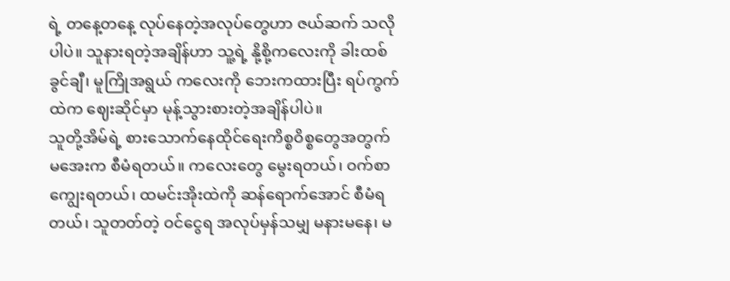ရဲ့ တနေ့တနေ့ လုပ်နေတဲ့အလုပ်တွေဟာ ဇယ်ဆက် သလိုပါပဲ။ သူနားရတဲ့အချိန်ဟာ သူ့ရဲ့ နို့စို့ကလေးကို ခါးထစ်ခွင်ချီ၊ မူကြိုအရွယ် ကလေးကို ဘေးကထားပြီး ရပ်ကွက်ထဲက ဈေးဆိုင်မှာ မုန့်သွားစားတဲ့အချိန်ပါပဲ။
သူတို့အိမ်ရဲ့ စားသောက်နေထိုင်ရေးကိစ္စဝိစ္စတွေအတွက် မအေးက စီမံရတယ်။ ကလေးတွေ မွေးရတယ်၊ ဝက်စာကျွေးရတယ်၊ ထမင်းအိုးထဲကို ဆန်ရောက်အောင် စီမံရတယ်၊ သူတတ်တဲ့ ဝင်ငွေရ အလုပ်မှန်သမျှ မနားမနေ၊ မ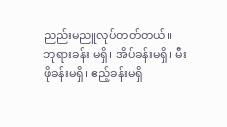ညည်းမညူလုပ်တတ်တယ်။
ဘုရားခန်း မရှိ၊ အိပ်ခန်းမရှိ၊ မီးဖိုခန်းမရှိ၊ ဧည့်ခန်းမရှိ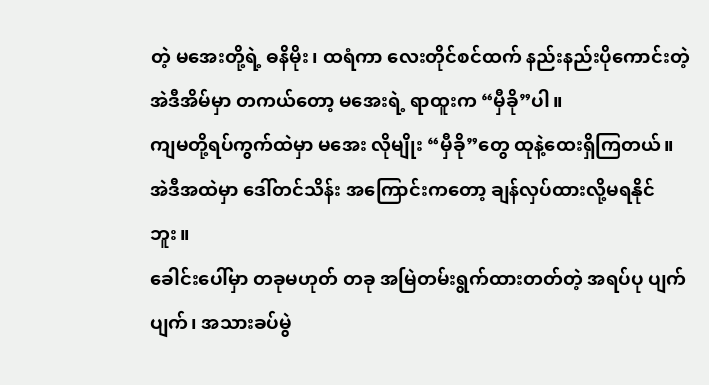တဲ့ မအေးတို့ရဲ့ ဓနိမိုး၊ ထရံကာ လေးတိုင်စင်ထက် နည်းနည်းပိုကောင်းတဲ့ အဲဒီအိမ်မှာ တကယ်တော့ မအေးရဲ့ ရာထူးက “မှီခို”ပါ။
ကျမတို့ရပ်ကွက်ထဲမှာ မအေး လိုမျိုး “မှီခို”တွေ ထုနဲ့ထေးရှိကြတယ်။ အဲဒီအထဲမှာ ဒေါ်တင်သိန်း အကြောင်းကတော့ ချန်လှပ်ထားလို့မရနိုင်ဘူး။
ခေါင်းပေါ်မှာ တခုမဟုတ် တခု အမြဲတမ်းရွက်ထားတတ်တဲ့ အရပ်ပု ပျက်ပျက်၊ အသားခပ်မွဲ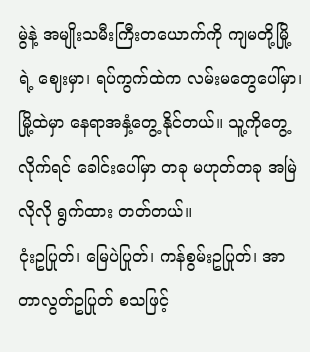မွဲနဲ့ အမျိုးသမီးကြီးတယောက်ကို ကျမတို့မြို့ရဲ့ ဈေးမှာ၊ ရပ်ကွက်ထဲက လမ်းမတွေပေါ်မှာ၊ မြို့ထဲမှာ နေရာအနှံ့တွေ့ နိုင်တယ်။ သူ့ကိုတွေ့လိုက်ရင် ခေါင်းပေါ်မှာ တခု မဟုတ်တခု အမြဲလိုလို ရွက်ထား တတ်တယ်။
ငုံးဥပြုတ်၊ မြေပဲပြုတ်၊ ကန်စွမ်းဥပြုတ်၊ အာတာလွတ်ဥပြုတ် စသဖြင့်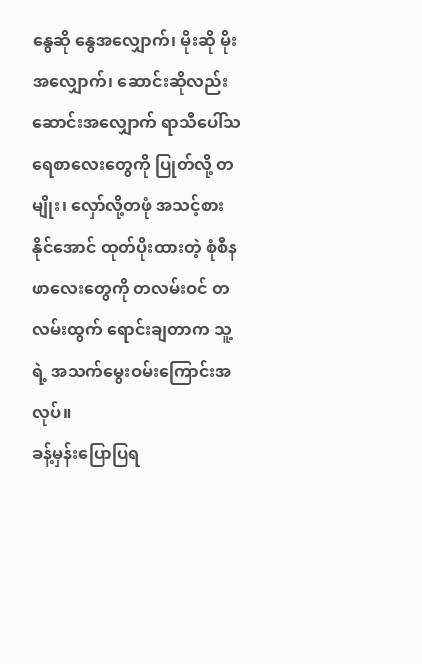နွေဆို နွေအလျှောက်၊ မိုးဆို မိုးအလျှောက်၊ ဆောင်းဆိုလည်း ဆောင်းအလျှောက် ရာသီပေါ်သရေစာလေးတွေကို ပြုတ်လို့ တမျိုး၊ လှော်လို့တဖုံ အသင့်စားနိုင်အောင် ထုတ်ပိုးထားတဲ့ စုံစီနဖာလေးတွေကို တလမ်းဝင် တလမ်းထွက် ရောင်းချတာက သူ့ရဲ့ အသက်မွေးဝမ်းကြောင်းအလုပ်။
ခန့်မှန်းပြောပြရ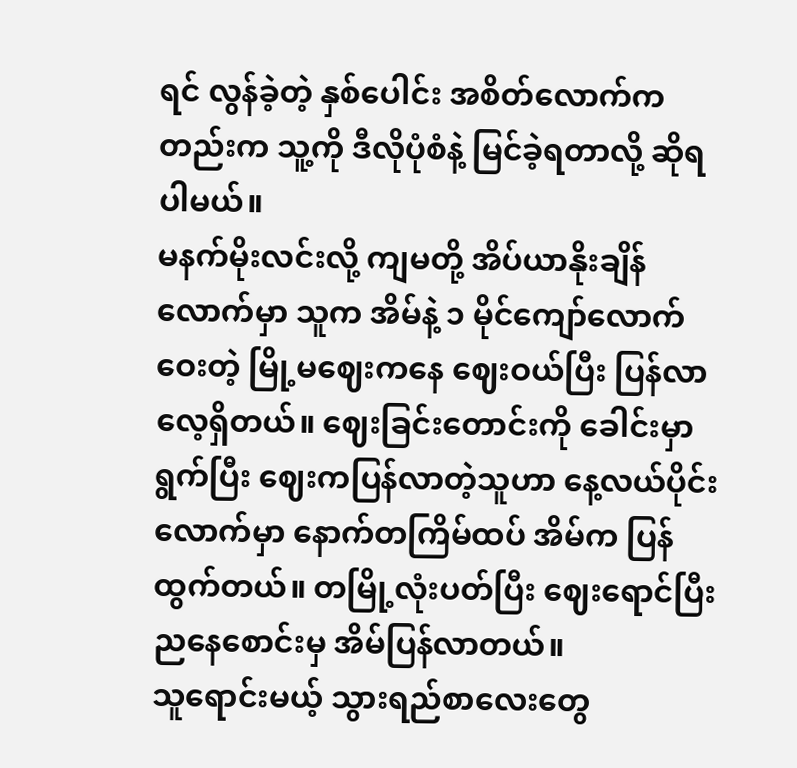ရင် လွန်ခဲ့တဲ့ နှစ်ပေါင်း အစိတ်လောက်ကတည်းက သူ့ကို ဒီလိုပုံစံနဲ့ မြင်ခဲ့ရတာလို့ ဆိုရပါမယ်။
မနက်မိုးလင်းလို့ ကျမတို့ အိပ်ယာနိုးချိန်လောက်မှာ သူက အိမ်နဲ့ ၁ မိုင်ကျော်လောက်ဝေးတဲ့ မြို့မဈေးကနေ ဈေးဝယ်ပြီး ပြန်လာလေ့ရှိတယ်။ ဈေးခြင်းတောင်းကို ခေါင်းမှာရွက်ပြီး ဈေးကပြန်လာတဲ့သူဟာ နေ့လယ်ပိုင်းလောက်မှာ နောက်တကြိမ်ထပ် အိမ်က ပြန်ထွက်တယ်။ တမြို့လုံးပတ်ပြီး ဈေးရောင်ပြီး ညနေစောင်းမှ အိမ်ပြန်လာတယ်။
သူရောင်းမယ့် သွားရည်စာလေးတွေ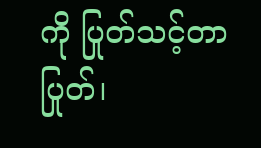ကို ပြုတ်သင့်တာပြုတ်၊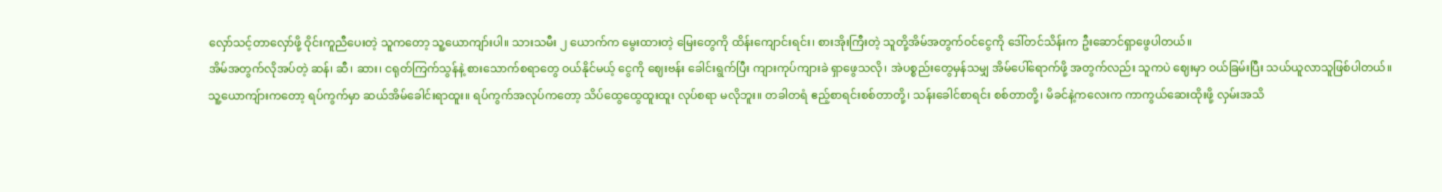လှော်သင့်တာလှော်ဖို့ ဝိုင်းကူညီပေးတဲ့ သူကတော့ သူ့ယောကျာ်းပါ။ သားသမီး ၂ ယောက်က မွေးထားတဲ့ မြေးတွေကို ထိန်းကျောင်းရင်း၊ စားအိုးကြီးတဲ့ သူတို့အိမ်အတွက်ဝင်ငွေကို ဒေါ်တင်သိန်းက ဦးဆောင်ရှာဖွေပါတယ်။
အိမ်အတွက်လိုအပ်တဲ့ ဆန်၊ ဆီ၊ ဆား၊ ငရုတ်ကြက်သွန်နဲ့ စားသောက်စရာတွေ ဝယ်နိုင်မယ့် ငွေကို ဈေးဗန်း ခေါင်းရွက်ပြီး ကျားကုပ်ကျားခဲ ရှာဖွေသလို၊ အဲပစ္စည်းတွေမှန်သမျှ အိမ်ပေါ်ရောက်ဖို့ အတွက်လည်း သူကပဲ ဈေးမှာ ဝယ်ခြမ်းပြီး သယ်ယူလာသူဖြစ်ပါတယ်။
သူ့ယောကျ်ားကတော့ ရပ်ကွက်မှာ ဆယ်အိမ်ခေါင်းရာထူး။ ရပ်ကွက်အလုပ်ကတော့ သိပ်ထွေထွေထူးထူး လုပ်စရာ မလိုဘူး။ တခါတရံ ဧည့်စာရင်းစစ်တာတို့၊ သန်းခေါင်စာရင်း စစ်တာတို့၊ မိခင်နဲ့ကလေးက ကာကွယ်ဆေးထိုးဖို့ လှမ်းအသိ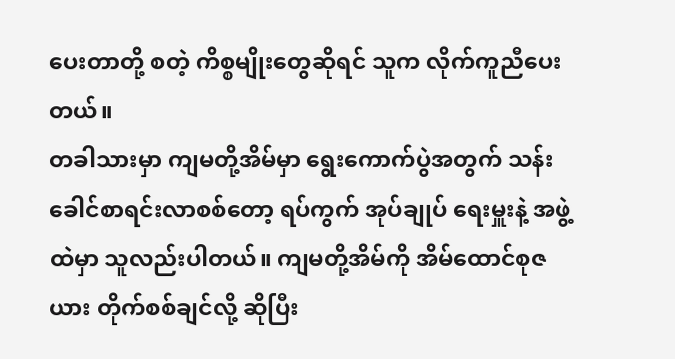ပေးတာတို့ စတဲ့ ကိစ္စမျိုးတွေဆိုရင် သူက လိုက်ကူညီပေးတယ်။
တခါသားမှာ ကျမတို့အိမ်မှာ ရွေးကောက်ပွဲအတွက် သန်းခေါင်စာရင်းလာစစ်တော့ ရပ်ကွက် အုပ်ချုပ် ရေးမှူးနဲ့ အဖွဲ့ထဲမှာ သူလည်းပါတယ်။ ကျမတို့အိမ်ကို အိမ်ထောင်စုဇယား တိုက်စစ်ချင်လို့ ဆိုပြီး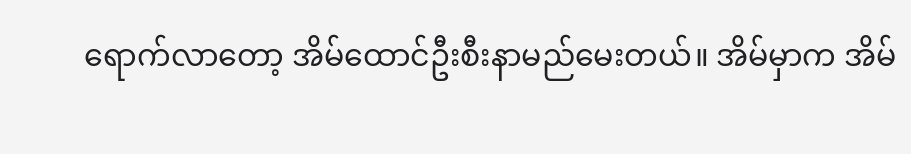ရောက်လာတော့ အိမ်ထောင်ဦးစီးနာမည်မေးတယ်။ အိမ်မှာက အိမ်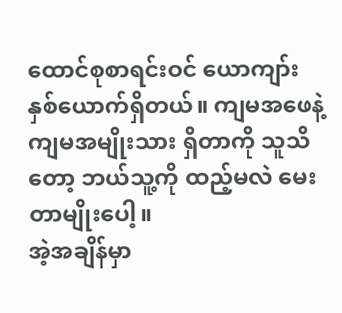ထောင်စုစာရင်းဝင် ယောကျာ်း နှစ်ယောက်ရှိတယ်။ ကျမအဖေနဲ့ ကျမအမျိုးသား ရှိတာကို သူသိတော့ ဘယ်သူ့ကို ထည့်မလဲ မေးတာမျိုးပေါ့။
အဲ့အချိန်မှာ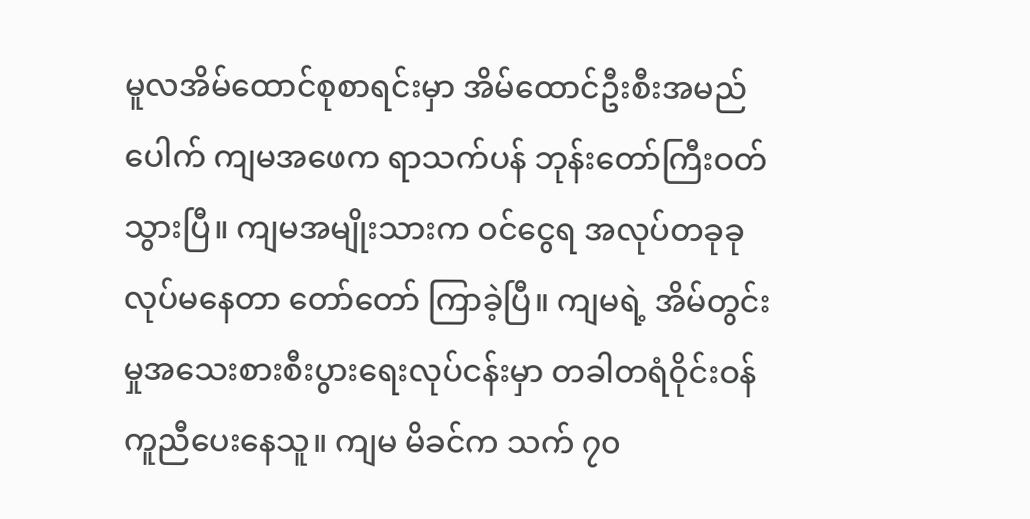မူလအိမ်ထောင်စုစာရင်းမှာ အိမ်ထောင်ဦးစီးအမည်ပေါက် ကျမအဖေက ရာသက်ပန် ဘုန်းတော်ကြီးဝတ်သွားပြီ။ ကျမအမျိုးသားက ဝင်ငွေရ အလုပ်တခုခု လုပ်မနေတာ တော်တော် ကြာခဲ့ပြီ။ ကျမရဲ့ အိမ်တွင်းမှုအသေးစားစီးပွားရေးလုပ်ငန်းမှာ တခါတရံဝိုင်းဝန်ကူညီပေးနေသူ။ ကျမ မိခင်က သက် ၇၀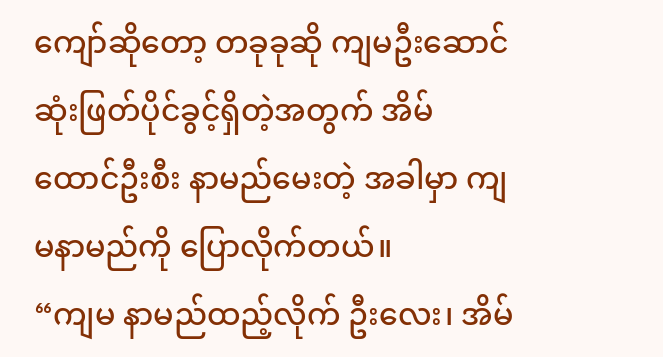ကျော်ဆိုတော့ တခုခုဆို ကျမဦးဆောင် ဆုံးဖြတ်ပိုင်ခွင့်ရှိတဲ့အတွက် အိမ်ထောင်ဦးစီး နာမည်မေးတဲ့ အခါမှာ ကျမနာမည်ကို ပြောလိုက်တယ်။
“ကျမ နာမည်ထည့်လိုက် ဦးလေး၊ အိမ်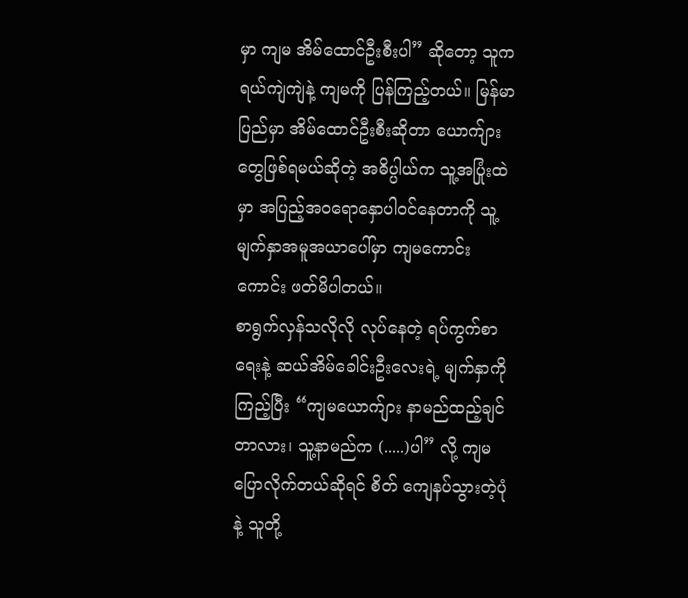မှာ ကျမ အိမ်ထောင်ဦးစီးပါ” ဆိုတော့ သူက ရယ်ကျဲကျဲနဲ့ ကျမကို ပြန်ကြည့်တယ်။ မြန်မာပြည်မှာ အိမ်ထောင်ဦးစီးဆိုတာ ယောက်ျားတွေဖြစ်ရမယ်ဆိုတဲ့ အဓိပ္ပါယ်က သူ့အပြုံးထဲမှာ အပြည့်အဝရောနှောပါဝင်နေတာကို သူ့မျက်နှာအမူအယာပေါ်မှာ ကျမကောင်းကောင်း ဖတ်မိပါတယ်။
စာရွက်လှန်သလိုလို လုပ်နေတဲ့ ရပ်ကွက်စာရေးနဲ့ ဆယ်အိမ်ခေါင်းဦးလေးရဲ့ မျက်နှာကို ကြည့်ပြီး “ကျမယောက်ျား နာမည်ထည့်ချင်တာလား၊ သူ့နာမည်က (.....)ပါ” လို့ ကျမ ပြောလိုက်တယ်ဆိုရင် စိတ် ကျေနပ်သွားတဲ့ပုံနဲ့ သူတို့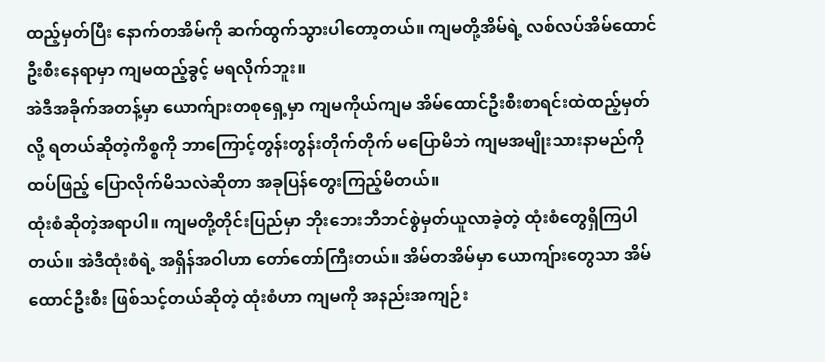ထည့်မှတ်ပြီး နောက်တအိမ်ကို ဆက်ထွက်သွားပါတော့တယ်။ ကျမတို့အိမ်ရဲ့ လစ်လပ်အိမ်ထောင်ဦးစီးနေရာမှာ ကျမထည့်ခွင့် မရလိုက်ဘူး။
အဲဒီအခိုက်အတန့်မှာ ယောက်ျားတစုရှေ့မှာ ကျမကိုယ်ကျမ အိမ်ထောင်ဦးစီးစာရင်းထဲထည့်မှတ်လို့ ရတယ်ဆိုတဲ့ကိစ္စကို ဘာကြောင့်တွန်းတွန်းတိုက်တိုက် မပြောမိဘဲ ကျမအမျိုးသားနာမည်ကို ထပ်ဖြည့် ပြောလိုက်မိသလဲဆိုတာ အခုပြန်တွေးကြည့်မိတယ်။
ထုံးစံဆိုတဲ့အရာပါ။ ကျမတို့တိုင်းပြည်မှာ ဘိုးဘေးဘီဘင်စွဲမှတ်ယူလာခဲ့တဲ့ ထုံးစံတွေရှိကြပါတယ်။ အဲဒီထုံးစံရဲ့ အရှိန်အဝါဟာ တော်တော်ကြီးတယ်။ အိမ်တအိမ်မှာ ယောကျ်ားတွေသာ အိမ်ထောင်ဦးစီး ဖြစ်သင့်တယ်ဆိုတဲ့ ထုံးစံဟာ ကျမကို အနည်းအကျဉ်း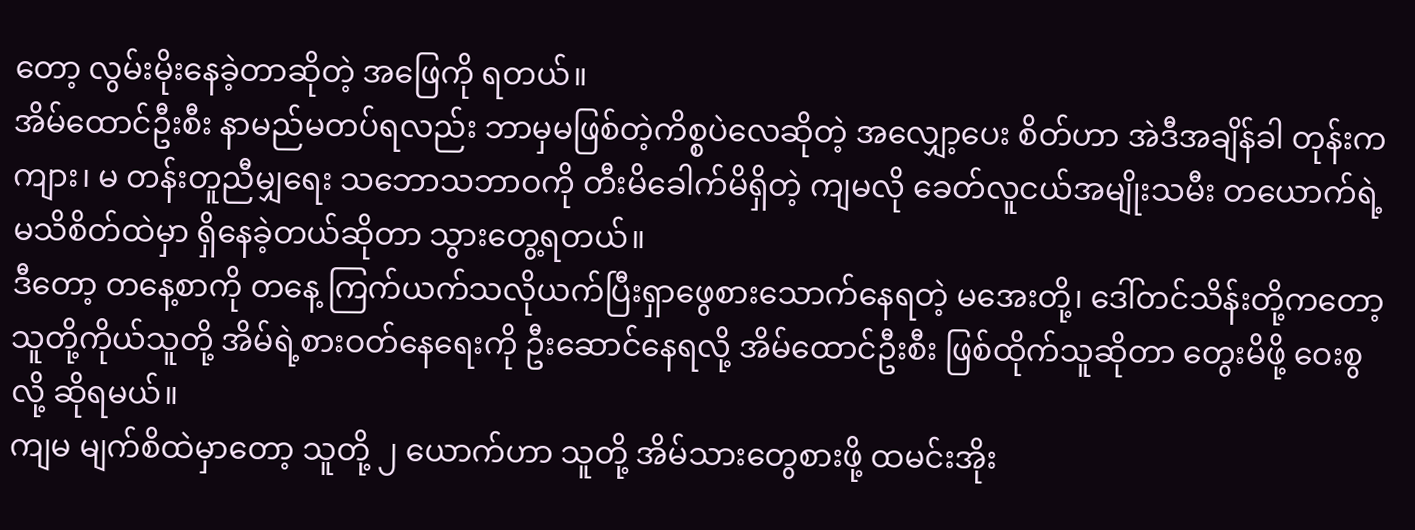တော့ လွမ်းမိုးနေခဲ့တာဆိုတဲ့ အဖြေကို ရတယ်။
အိမ်ထောင်ဦးစီး နာမည်မတပ်ရလည်း ဘာမှမဖြစ်တဲ့ကိစ္စပဲလေဆိုတဲ့ အလျှော့ပေး စိတ်ဟာ အဲဒီအချိန်ခါ တုန်းက ကျား၊ မ တန်းတူညီမျှရေး သဘောသဘာဝကို တီးမိခေါက်မိရှိတဲ့ ကျမလို ခေတ်လူငယ်အမျိုးသမီး တယောက်ရဲ့ မသိစိတ်ထဲမှာ ရှိနေခဲ့တယ်ဆိုတာ သွားတွေ့ရတယ်။
ဒီတော့ တနေ့စာကို တနေ့ ကြက်ယက်သလိုယက်ပြီးရှာဖွေစားသောက်နေရတဲ့ မအေးတို့၊ ဒေါ်တင်သိန်းတို့ကတော့ သူတို့ကိုယ်သူတို့ အိမ်ရဲ့စားဝတ်နေရေးကို ဦးဆောင်နေရလို့ အိမ်ထောင်ဦးစီး ဖြစ်ထိုက်သူဆိုတာ တွေးမိဖို့ ဝေးစွလို့ ဆိုရမယ်။
ကျမ မျက်စိထဲမှာတော့ သူတို့ ၂ ယောက်ဟာ သူတို့ အိမ်သားတွေစားဖို့ ထမင်းအိုး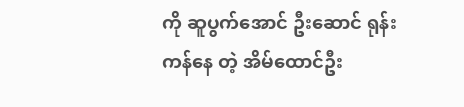ကို ဆူပွက်အောင် ဦးဆောင် ရုန်းကန်နေ တဲ့ အိမ်ထောင်ဦး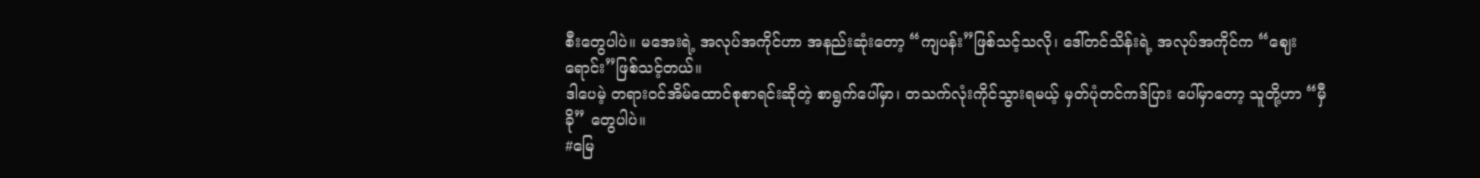စီးတွေပါပဲ။ မအေးရဲ့ အလုပ်အကိုင်ဟာ အနည်းဆုံးတော့ “ကျပန်း”ဖြစ်သင့်သလို၊ ဒေါ်တင်သိန်းရဲ့ အလုပ်အကိုင်က “ဈေးရောင်း”ဖြစ်သင့်တယ်။
ဒါပေမဲ့ တရားဝင်အိမ်ထောင်စုစာရင်းဆိုတဲ့ စာရွက်ပေါ်မှာ၊ တသက်လုံးကိုင်သွားရမယ့် မှတ်ပုံတင်ကဒ်ပြား ပေါ်မှာတော့ သူတို့ဟာ “မှီခို” တွေပါပဲ။
#မြေ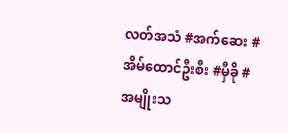လတ်အသံ #အက်ဆေး #အိမ်ထောင်ဦးစီး #မှီခို #အမျိုးသ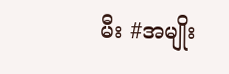မီး #အမျိုး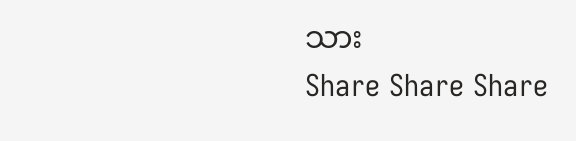သား
Share Share Share